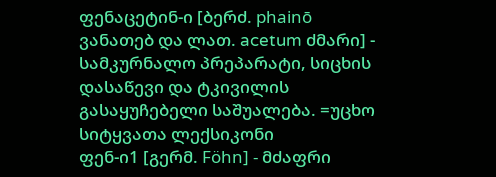ფენაცეტინ-ი [ბერძ. phainō ვანათებ და ლათ. acetum ძმარი] - სამკურნალო პრეპარატი, სიცხის დასაწევი და ტკივილის გასაყუჩებელი საშუალება. =უცხო სიტყვათა ლექსიკონი
ფენ-ი1 [გერმ. Föhn] - მძაფრი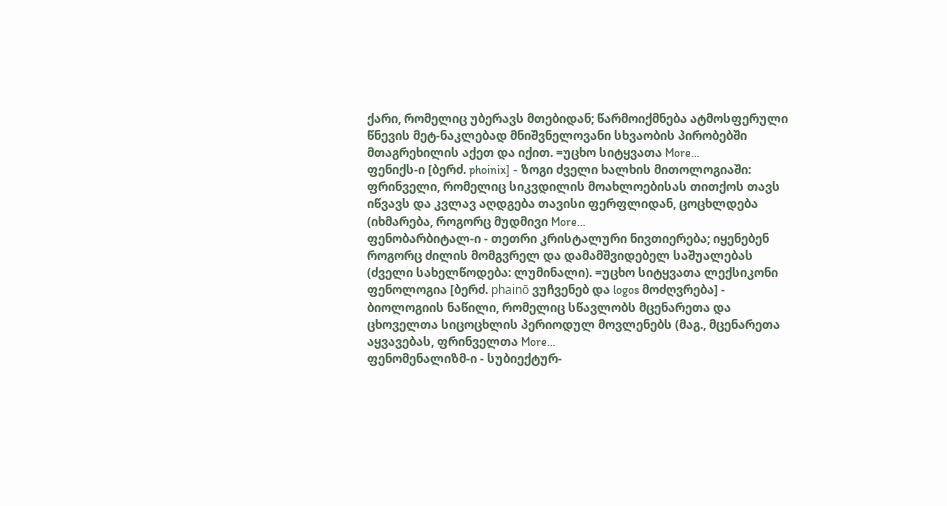ქარი, რომელიც უბერავს მთებიდან; წარმოიქმნება ატმოსფერული წნევის მეტ-ნაკლებად მნიშვნელოვანი სხვაობის პირობებში მთაგრეხილის აქეთ და იქით. =უცხო სიტყვათა More…
ფენიქს-ი [ბერძ. phoinix] - ზოგი ძველი ხალხის მითოლოგიაში: ფრინველი, რომელიც სიკვდილის მოახლოებისას თითქოს თავს იწვავს და კვლავ აღდგება თავისი ფერფლიდან, ცოცხლდება (იხმარება, როგორც მუდმივი More…
ფენობარბიტალ-ი - თეთრი კრისტალური ნივთიერება; იყენებენ როგორც ძილის მომგვრელ და დამამშვიდებელ საშუალებას (ძველი სახელწოდება: ლუმინალი). =უცხო სიტყვათა ლექსიკონი
ფენოლოგია [ბერძ. phainō ვუჩვენებ და logos მოძღვრება] - ბიოლოგიის ნაწილი, რომელიც სწავლობს მცენარეთა და ცხოველთა სიცოცხლის პერიოდულ მოვლენებს (მაგ., მცენარეთა აყვავებას, ფრინველთა More…
ფენომენალიზმ-ი - სუბიექტურ-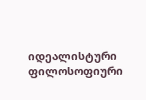იდეალისტური ფილოსოფიური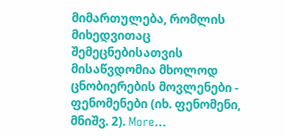მიმართულება, რომლის მიხედვითაც შემეცნებისათვის მისაწვდომია მხოლოდ ცნობიერების მოვლენები - ფენომენები (იხ. ფენომენი, მნიშვ. 2). More…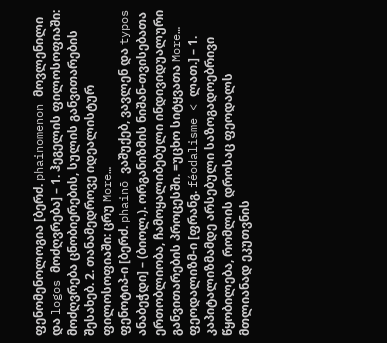ფენომენოლოგია [ბერძ. phainomenon მოვლენილი და logos მოძღვრება] – 1. ჰეგელის ფილოსოფიაში: მოძღვრება ცნობიერების, სულის განვითარების შესახებ. 2. თანამედროვე იდეალისტურ ფილოსოფიაში: ცრუ More…
ფენოტიპ-ი [ბერძ. phainō ვაშუქებ, ვავლენ და typos ანაბეჭდი] – (ბიოლ.). ორგანიზმის ნიშან-თვისებათა ერთობლიობა, ჩამოყალიბებული ინდივიდუალური განვითარების პროცესში. =უცხო სიტყვათა More…
ფეოდალიზმ-ი [ფრანგ. féodalisme < ლათ.] – 1. კაპიტალიზმამდე არსებული საზოგადოებრივი წყობილება, რომლის დროსაც ფეოდალს მთლიანად ეკუთვნის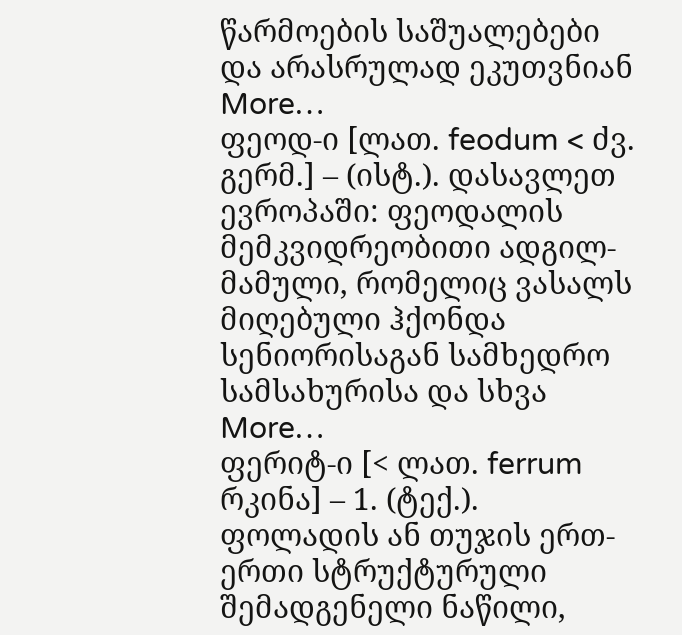წარმოების საშუალებები და არასრულად ეკუთვნიან More…
ფეოდ-ი [ლათ. feodum < ძვ. გერმ.] – (ისტ.). დასავლეთ ევროპაში: ფეოდალის მემკვიდრეობითი ადგილ-მამული, რომელიც ვასალს მიღებული ჰქონდა სენიორისაგან სამხედრო სამსახურისა და სხვა More…
ფერიტ-ი [< ლათ. ferrum რკინა] – 1. (ტექ.). ფოლადის ან თუჯის ერთ-ერთი სტრუქტურული შემადგენელი ნაწილი,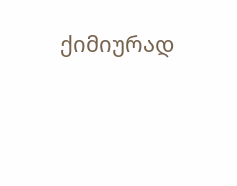ქიმიურად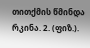თითქმის წმინდა რკინა. 2. (ფიზ.).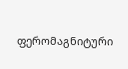ფერომაგნიტური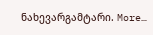ნახევარგამტარი. More…